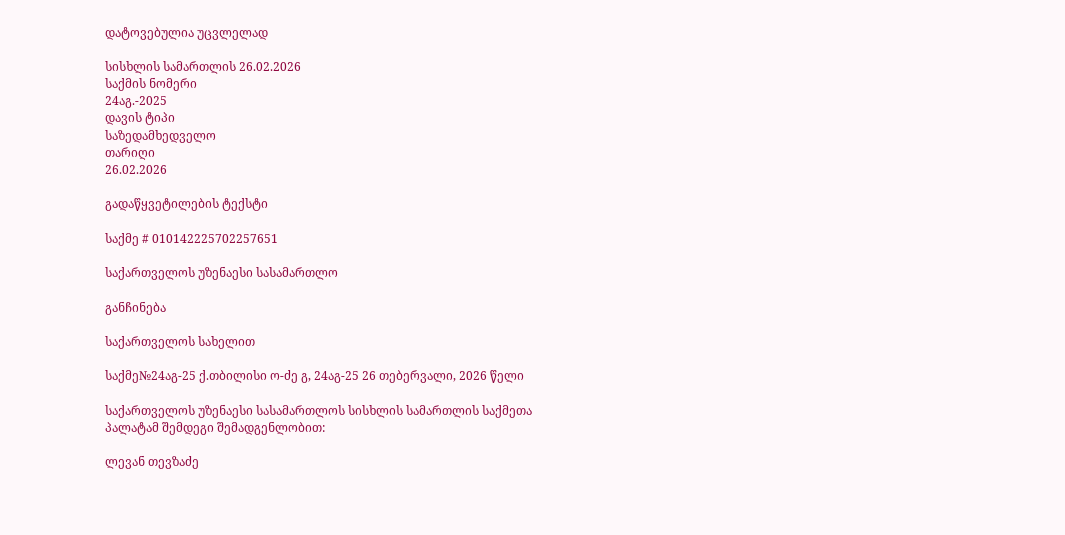დატოვებულია უცვლელად

სისხლის სამართლის 26.02.2026
საქმის ნომერი
24აგ.-2025
დავის ტიპი
საზედამხედველო
თარიღი
26.02.2026

გადაწყვეტილების ტექსტი

საქმე # 010142225702257651

საქართველოს უზენაესი სასამართლო

განჩინება

საქართველოს სახელით

საქმე№24აგ-25 ქ.თბილისი ო-ძე გ, 24აგ-25 26 თებერვალი, 2026 წელი

საქართველოს უზენაესი სასამართლოს სისხლის სამართლის საქმეთა პალატამ შემდეგი შემადგენლობით:

ლევან თევზაძე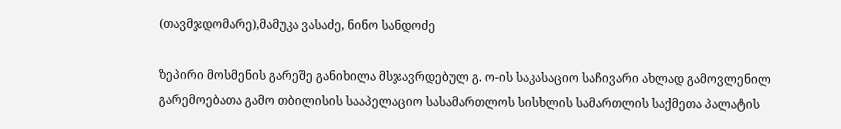(თავმჯდომარე),მამუკა ვასაძე, ნინო სანდოძე

ზეპირი მოსმენის გარეშე განიხილა მსჯავრდებულ გ. ო-ის საკასაციო საჩივარი ახლად გამოვლენილ გარემოებათა გამო თბილისის სააპელაციო სასამართლოს სისხლის სამართლის საქმეთა პალატის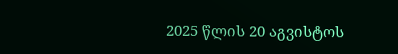2025 წლის 20 აგვისტოს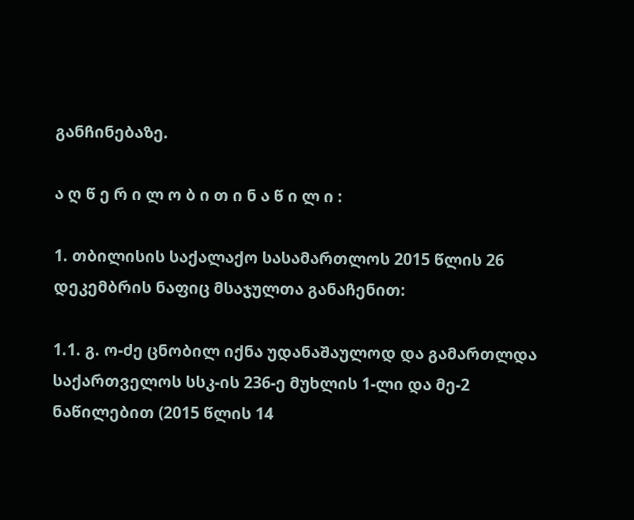განჩინებაზე.

ა ღ წ ე რ ი ლ ო ბ ი თ ი ნ ა წ ი ლ ი :

1. თბილისის საქალაქო სასამართლოს 2015 წლის 26 დეკემბრის ნაფიც მსაჯულთა განაჩენით:

1.1. გ. ო-ძე ცნობილ იქნა უდანაშაულოდ და გამართლდა საქართველოს სსკ-ის 236-ე მუხლის 1-ლი და მე-2 ნაწილებით (2015 წლის 14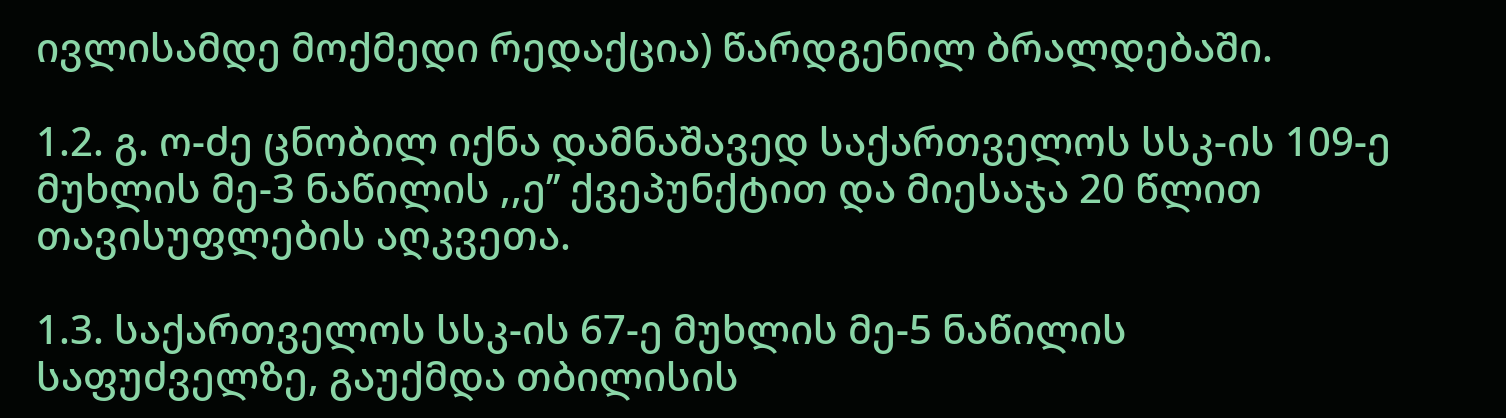ივლისამდე მოქმედი რედაქცია) წარდგენილ ბრალდებაში.

1.2. გ. ო-ძე ცნობილ იქნა დამნაშავედ საქართველოს სსკ-ის 109-ე მუხლის მე-3 ნაწილის ,,ე’’ ქვეპუნქტით და მიესაჯა 20 წლით თავისუფლების აღკვეთა.

1.3. საქართველოს სსკ-ის 67-ე მუხლის მე-5 ნაწილის საფუძველზე, გაუქმდა თბილისის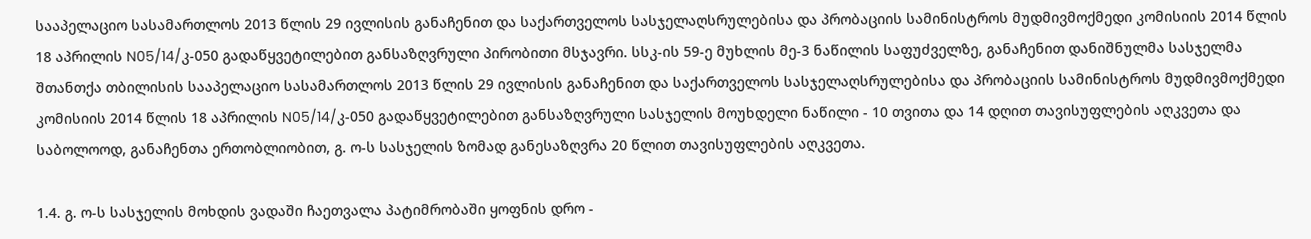სააპელაციო სასამართლოს 2013 წლის 29 ივლისის განაჩენით და საქართველოს სასჯელაღსრულებისა და პრობაციის სამინისტროს მუდმივმოქმედი კომისიის 2014 წლის 18 აპრილის N05/14/კ-050 გადაწყვეტილებით განსაზღვრული პირობითი მსჯავრი. სსკ-ის 59-ე მუხლის მე-3 ნაწილის საფუძველზე, განაჩენით დანიშნულმა სასჯელმა შთანთქა თბილისის სააპელაციო სასამართლოს 2013 წლის 29 ივლისის განაჩენით და საქართველოს სასჯელაღსრულებისა და პრობაციის სამინისტროს მუდმივმოქმედი კომისიის 2014 წლის 18 აპრილის N05/14/კ-050 გადაწყვეტილებით განსაზღვრული სასჯელის მოუხდელი ნაწილი - 10 თვითა და 14 დღით თავისუფლების აღკვეთა და საბოლოოდ, განაჩენთა ერთობლიობით, გ. ო-ს სასჯელის ზომად განესაზღვრა 20 წლით თავისუფლების აღკვეთა.

1.4. გ. ო-ს სასჯელის მოხდის ვადაში ჩაეთვალა პატიმრობაში ყოფნის დრო -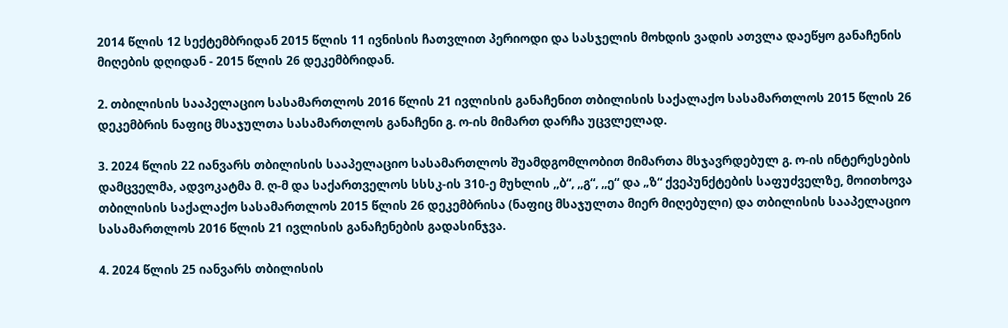2014 წლის 12 სექტემბრიდან 2015 წლის 11 ივნისის ჩათვლით პერიოდი და სასჯელის მოხდის ვადის ათვლა დაეწყო განაჩენის მიღების დღიდან - 2015 წლის 26 დეკემბრიდან.

2. თბილისის სააპელაციო სასამართლოს 2016 წლის 21 ივლისის განაჩენით თბილისის საქალაქო სასამართლოს 2015 წლის 26 დეკემბრის ნაფიც მსაჯულთა სასამართლოს განაჩენი გ. ო-ის მიმართ დარჩა უცვლელად.

3. 2024 წლის 22 იანვარს თბილისის სააპელაციო სასამართლოს შუამდგომლობით მიმართა მსჯავრდებულ გ. ო-ის ინტერესების დამცველმა, ადვოკატმა მ. ღ-მ და საქართველოს სსსკ-ის 310-ე მუხლის ,,ბ“, ,,გ“, ,,ე“ და „ზ“ ქვეპუნქტების საფუძველზე, მოითხოვა თბილისის საქალაქო სასამართლოს 2015 წლის 26 დეკემბრისა (ნაფიც მსაჯულთა მიერ მიღებული) და თბილისის სააპელაციო სასამართლოს 2016 წლის 21 ივლისის განაჩენების გადასინჯვა.

4. 2024 წლის 25 იანვარს თბილისის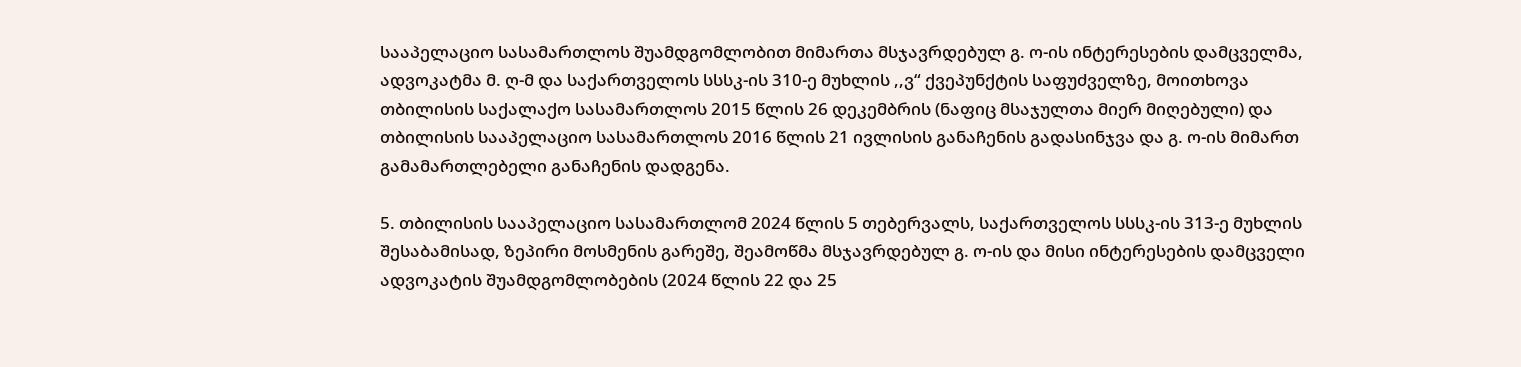სააპელაციო სასამართლოს შუამდგომლობით მიმართა მსჯავრდებულ გ. ო-ის ინტერესების დამცველმა, ადვოკატმა მ. ღ-მ და საქართველოს სსსკ-ის 310-ე მუხლის ,,ვ“ ქვეპუნქტის საფუძველზე, მოითხოვა თბილისის საქალაქო სასამართლოს 2015 წლის 26 დეკემბრის (ნაფიც მსაჯულთა მიერ მიღებული) და თბილისის სააპელაციო სასამართლოს 2016 წლის 21 ივლისის განაჩენის გადასინჯვა და გ. ო-ის მიმართ გამამართლებელი განაჩენის დადგენა.

5. თბილისის სააპელაციო სასამართლომ 2024 წლის 5 თებერვალს, საქართველოს სსსკ-ის 313-ე მუხლის შესაბამისად, ზეპირი მოსმენის გარეშე, შეამოწმა მსჯავრდებულ გ. ო-ის და მისი ინტერესების დამცველი ადვოკატის შუამდგომლობების (2024 წლის 22 და 25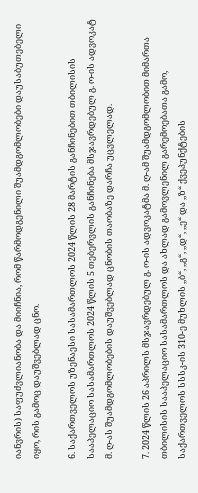იანვრის) საფუძვლიანობა და მიიჩნია, რომ წარმოდგენილი შუამდგომლობები დაუსაბუთებელი იყო, რის გამოც დაუშვებლად ცნო.

6. საქართველოს უზენაესი სასამართლოს 2024 წლის 28 მარტის განჩინებით თბილისის სააპელაციო სასამართლოს 2024 წლის 5 თებერვლის განჩინება მსჯავრდებულ გ. ო-ის ადვოკატ მ. ღ-ას შუამდგომლობების დაუშვებლად ცნობის თაობაზე დარჩა უცვლელად.

7. 2024 წლის 26 აპრილს მსჯავრდებულ გ. ო-ის ადვოკატმა მ. ღ-ამ შუამდგომლობით მიმართა თბილისის სააპელაციო სასამართლოს და ახლად გამოვლენილ გარემოებათა გამო, საქართველოს სსსკ-ის 310-ე მუხლის ,,ბ“, ,,გ“, ,,დ“, ,,ე“ და ,,ზ“ ქვეპუნქტების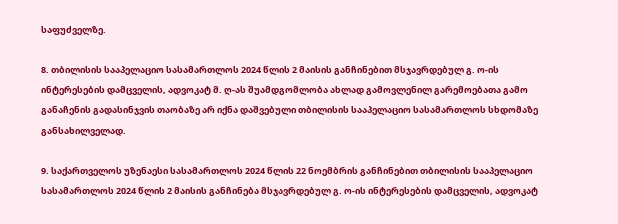საფუძველზე.

8. თბილისის სააპელაციო სასამართლოს 2024 წლის 2 მაისის განჩინებით მსჯავრდებულ გ. ო-ის ინტერესების დამცველის, ადვოკატ მ. ღ-ას შუამდგომლობა ახლად გამოვლენილ გარემოებათა გამო განაჩენის გადასინჯვის თაობაზე არ იქნა დაშვებული თბილისის სააპელაციო სასამართლოს სხდომაზე განსახილველად.

9. საქართველოს უზენაესი სასამართლოს 2024 წლის 22 ნოემბრის განჩინებით თბილისის სააპელაციო სასამართლოს 2024 წლის 2 მაისის განჩინება მსჯავრდებულ გ. ო-ის ინტერესების დამცველის, ადვოკატ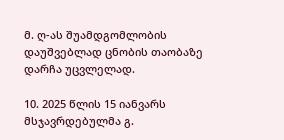მ. ღ-ას შუამდგომლობის დაუშვებლად ცნობის თაობაზე დარჩა უცვლელად.

10. 2025 წლის 15 იანვარს მსჯავრდებულმა გ.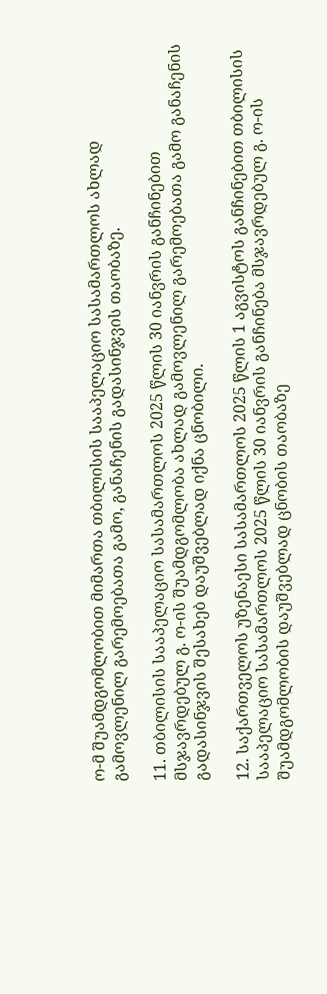ო-მ შუამდგომლობით მიმართა თბილისის სააპელაციო სასამართლოს ახლად გამოვლენილ გარემოებათა გამო, განაჩენის გადასინჯვის თაობაზე.

11. თბილისის სააპელაციო სასამართლოს 2025 წლის 30 იანვრის განჩინებით მსჯავრდებულ გ. ო-ის შუამდგომლობა ახლად გამოვლენილ გარემოებათა გამო განაჩენის გადასინჯვის შესახებ დაუშვებლად იქნა ცნობილი.

12. საქართველოს უზენაესი სასამართლოს 2025 წლის 1 აგვისტოს განჩინებით თბილისის სააპელაციო სასამართლოს 2025 წლის 30 იანვრის განჩინება მსჯავრდებულ გ. ო-ის შუამდგომლობის დაუშვებლად ცნობის თაობაზე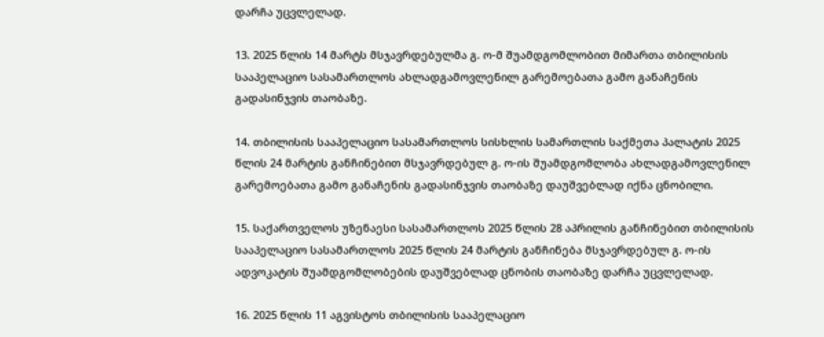დარჩა უცვლელად.

13. 2025 წლის 14 მარტს მსჯავრდებულმა გ. ო-მ შუამდგომლობით მიმართა თბილისის სააპელაციო სასამართლოს ახლადგამოვლენილ გარემოებათა გამო განაჩენის გადასინჯვის თაობაზე.

14. თბილისის სააპელაციო სასამართლოს სისხლის სამართლის საქმეთა პალატის 2025 წლის 24 მარტის განჩინებით მსჯავრდებულ გ. ო-ის შუამდგომლობა ახლადგამოვლენილ გარემოებათა გამო განაჩენის გადასინჯვის თაობაზე დაუშვებლად იქნა ცნობილი.

15. საქართველოს უზენაესი სასამართლოს 2025 წლის 28 აპრილის განჩინებით თბილისის სააპელაციო სასამართლოს 2025 წლის 24 მარტის განჩინება მსჯავრდებულ გ. ო-ის ადვოკატის შუამდგომლობების დაუშვებლად ცნობის თაობაზე დარჩა უცვლელად.

16. 2025 წლის 11 აგვისტოს თბილისის სააპელაციო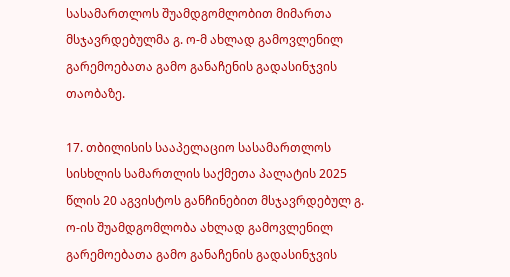სასამართლოს შუამდგომლობით მიმართა მსჯავრდებულმა გ. ო-მ ახლად გამოვლენილ გარემოებათა გამო განაჩენის გადასინჯვის თაობაზე.

17. თბილისის სააპელაციო სასამართლოს სისხლის სამართლის საქმეთა პალატის 2025 წლის 20 აგვისტოს განჩინებით მსჯავრდებულ გ. ო-ის შუამდგომლობა ახლად გამოვლენილ გარემოებათა გამო განაჩენის გადასინჯვის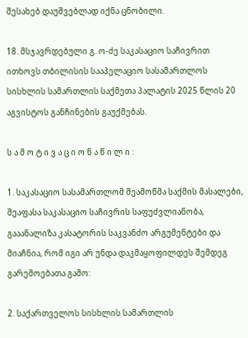შესახებ დაუშვებლად იქნა ცნობილი.

18. მსჯავრდებული გ. ო-ძე საკასაციო საჩივრით ითხოვს თბილისის სააპელაციო სასამართლოს სისხლის სამართლის საქმეთა პალატის 2025 წლის 20 აგვისტოს განჩინების გაუქმებას.

ს ა მ ო ტ ი ვ ა ც ი ო ნ ა წ ი ლ ი :

1. საკასაციო სასამართლომ შეამოწმა საქმის მასალები, შეაფასა საკასაციო საჩივრის საფუძვლიანობა, გააანალიზა კასატორის საკვანძო არგუმენტები და მიაჩნია, რომ იგი არ უნდა დაკმაყოფილდეს შემდეგ გარემოებათა გამო:

2. საქართველოს სისხლის სამართლის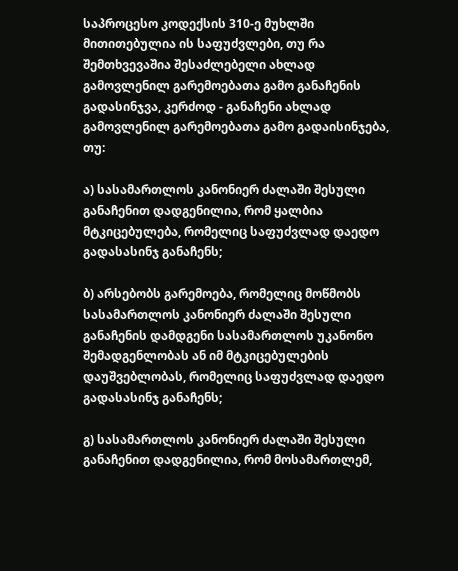საპროცესო კოდექსის 310-ე მუხლში მითითებულია ის საფუძვლები, თუ რა შემთხვევაშია შესაძლებელი ახლად გამოვლენილ გარემოებათა გამო განაჩენის გადასინჯვა, კერძოდ - განაჩენი ახლად გამოვლენილ გარემოებათა გამო გადაისინჯება, თუ:

ა) სასამართლოს კანონიერ ძალაში შესული განაჩენით დადგენილია, რომ ყალბია მტკიცებულება, რომელიც საფუძვლად დაედო გადასასინჯ განაჩენს;

ბ) არსებობს გარემოება, რომელიც მოწმობს სასამართლოს კანონიერ ძალაში შესული განაჩენის დამდგენი სასამართლოს უკანონო შემადგენლობას ან იმ მტკიცებულების დაუშვებლობას, რომელიც საფუძვლად დაედო გადასასინჯ განაჩენს;

გ) სასამართლოს კანონიერ ძალაში შესული განაჩენით დადგენილია, რომ მოსამართლემ,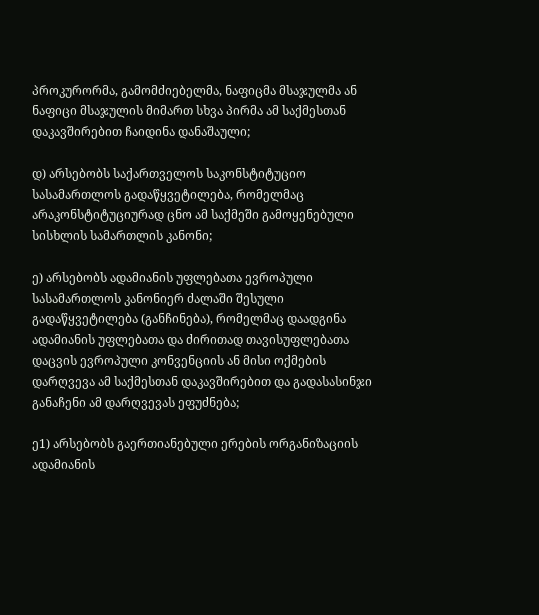პროკურორმა, გამომძიებელმა, ნაფიცმა მსაჯულმა ან ნაფიცი მსაჯულის მიმართ სხვა პირმა ამ საქმესთან დაკავშირებით ჩაიდინა დანაშაული;

დ) არსებობს საქართველოს საკონსტიტუციო სასამართლოს გადაწყვეტილება, რომელმაც არაკონსტიტუციურად ცნო ამ საქმეში გამოყენებული სისხლის სამართლის კანონი;

ე) არსებობს ადამიანის უფლებათა ევროპული სასამართლოს კანონიერ ძალაში შესული გადაწყვეტილება (განჩინება), რომელმაც დაადგინა ადამიანის უფლებათა და ძირითად თავისუფლებათა დაცვის ევროპული კონვენციის ან მისი ოქმების დარღვევა ამ საქმესთან დაკავშირებით და გადასასინჯი განაჩენი ამ დარღვევას ეფუძნება;

ე1) არსებობს გაერთიანებული ერების ორგანიზაციის ადამიანის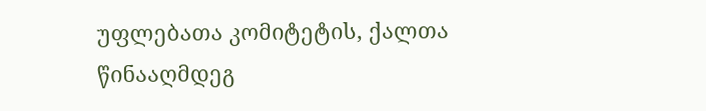უფლებათა კომიტეტის, ქალთა წინააღმდეგ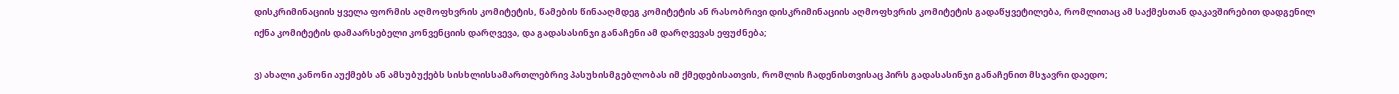დისკრიმინაციის ყველა ფორმის აღმოფხვრის კომიტეტის, წამების წინააღმდეგ კომიტეტის ან რასობრივი დისკრიმინაციის აღმოფხვრის კომიტეტის გადაწყვეტილება, რომლითაც ამ საქმესთან დაკავშირებით დადგენილ იქნა კომიტეტის დამაარსებელი კონვენციის დარღვევა, და გადასასინჯი განაჩენი ამ დარღვევას ეფუძნება;

ვ) ახალი კანონი აუქმებს ან ამსუბუქებს სისხლისსამართლებრივ პასუხისმგებლობას იმ ქმედებისათვის, რომლის ჩადენისთვისაც პირს გადასასინჯი განაჩენით მსჯავრი დაედო;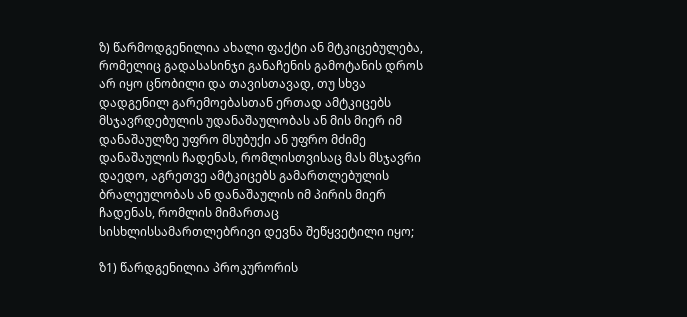ზ) წარმოდგენილია ახალი ფაქტი ან მტკიცებულება, რომელიც გადასასინჯი განაჩენის გამოტანის დროს არ იყო ცნობილი და თავისთავად, თუ სხვა დადგენილ გარემოებასთან ერთად ამტკიცებს მსჯავრდებულის უდანაშაულობას ან მის მიერ იმ დანაშაულზე უფრო მსუბუქი ან უფრო მძიმე დანაშაულის ჩადენას, რომლისთვისაც მას მსჯავრი დაედო, აგრეთვე ამტკიცებს გამართლებულის ბრალეულობას ან დანაშაულის იმ პირის მიერ ჩადენას, რომლის მიმართაც სისხლისსამართლებრივი დევნა შეწყვეტილი იყო;

ზ1) წარდგენილია პროკურორის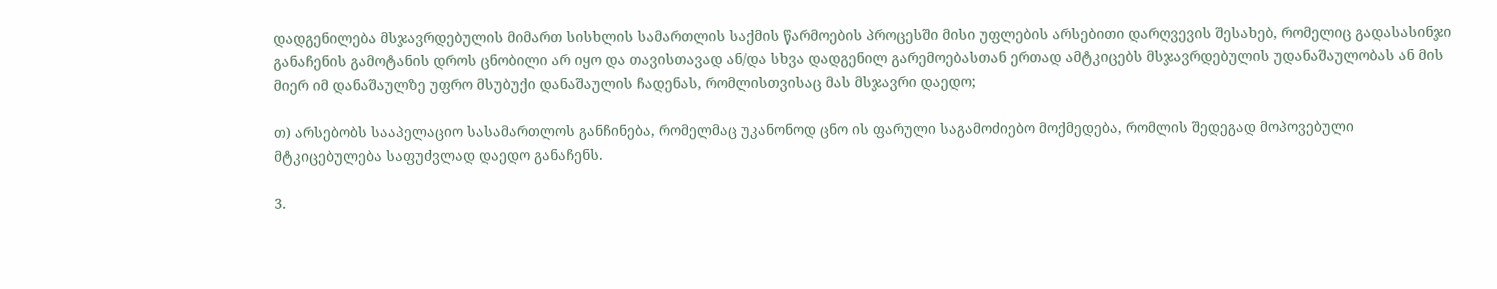დადგენილება მსჯავრდებულის მიმართ სისხლის სამართლის საქმის წარმოების პროცესში მისი უფლების არსებითი დარღვევის შესახებ, რომელიც გადასასინჯი განაჩენის გამოტანის დროს ცნობილი არ იყო და თავისთავად ან/და სხვა დადგენილ გარემოებასთან ერთად ამტკიცებს მსჯავრდებულის უდანაშაულობას ან მის მიერ იმ დანაშაულზე უფრო მსუბუქი დანაშაულის ჩადენას, რომლისთვისაც მას მსჯავრი დაედო;

თ) არსებობს სააპელაციო სასამართლოს განჩინება, რომელმაც უკანონოდ ცნო ის ფარული საგამოძიებო მოქმედება, რომლის შედეგად მოპოვებული მტკიცებულება საფუძვლად დაედო განაჩენს.

3.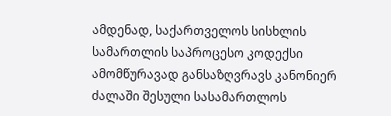ამდენად, საქართველოს სისხლის სამართლის საპროცესო კოდექსი ამომწურავად განსაზღვრავს კანონიერ ძალაში შესული სასამართლოს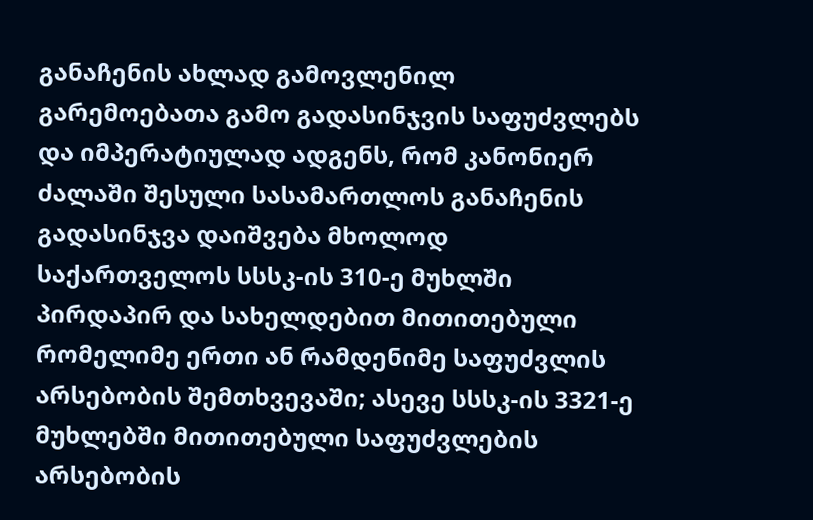განაჩენის ახლად გამოვლენილ გარემოებათა გამო გადასინჯვის საფუძვლებს და იმპერატიულად ადგენს, რომ კანონიერ ძალაში შესული სასამართლოს განაჩენის გადასინჯვა დაიშვება მხოლოდ საქართველოს სსსკ-ის 310-ე მუხლში პირდაპირ და სახელდებით მითითებული რომელიმე ერთი ან რამდენიმე საფუძვლის არსებობის შემთხვევაში; ასევე სსსკ-ის 3321-ე მუხლებში მითითებული საფუძვლების არსებობის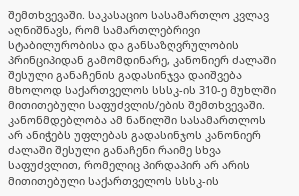შემთხვევაში. საკასაციო სასამართლო კვლავ აღნიშნავს, რომ სამართლებრივი სტაბილურობისა და განსაზღვრულობის პრინციპიდან გამომდინარე, კანონიერ ძალაში შესული განაჩენის გადასინჯვა დაიშვება მხოლოდ საქართველოს სსსკ-ის 310-ე მუხლში მითითებული საფუძვლის/ების შემთხვევაში. კანონმდებლობა ამ ნაწილში სასამართლოს არ ანიჭებს უფლებას გადასინჯოს კანონიერ ძალაში შესული განაჩენი რაიმე სხვა საფუძვლით, რომელიც პირდაპირ არ არის მითითებული საქართველოს სსსკ-ის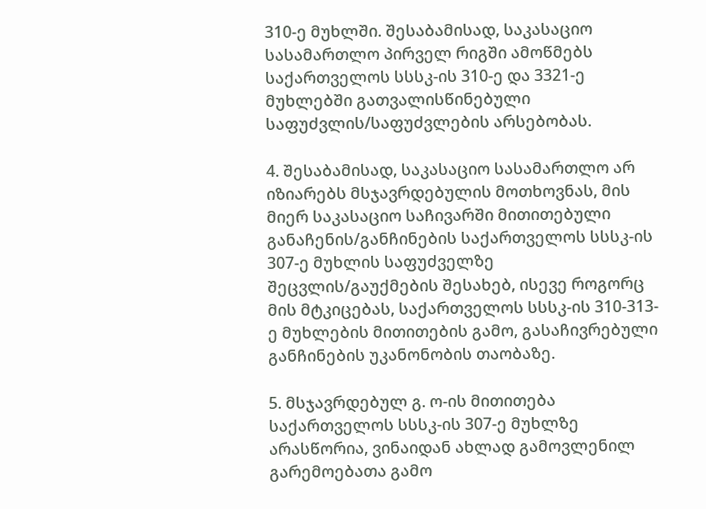310-ე მუხლში. შესაბამისად, საკასაციო სასამართლო პირველ რიგში ამოწმებს საქართველოს სსსკ-ის 310-ე და 3321-ე მუხლებში გათვალისწინებული საფუძვლის/საფუძვლების არსებობას.

4. შესაბამისად, საკასაციო სასამართლო არ იზიარებს მსჯავრდებულის მოთხოვნას, მის მიერ საკასაციო საჩივარში მითითებული განაჩენის/განჩინების საქართველოს სსსკ-ის 307-ე მუხლის საფუძველზე შეცვლის/გაუქმების შესახებ, ისევე როგორც მის მტკიცებას, საქართველოს სსსკ-ის 310-313-ე მუხლების მითითების გამო, გასაჩივრებული განჩინების უკანონობის თაობაზე.

5. მსჯავრდებულ გ. ო-ის მითითება საქართველოს სსსკ-ის 307-ე მუხლზე არასწორია, ვინაიდან ახლად გამოვლენილ გარემოებათა გამო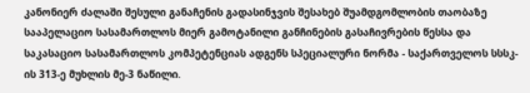კანონიერ ძალაში შესული განაჩენის გადასინჯვის შესახებ შუამდგომლობის თაობაზე სააპელაციო სასამართლოს მიერ გამოტანილი განჩინების გასაჩივრების წესსა და საკასაციო სასამართლოს კომპეტენციას ადგენს სპეციალური ნორმა - საქართველოს სსსკ-ის 313-ე მუხლის მე-3 ნაწილი.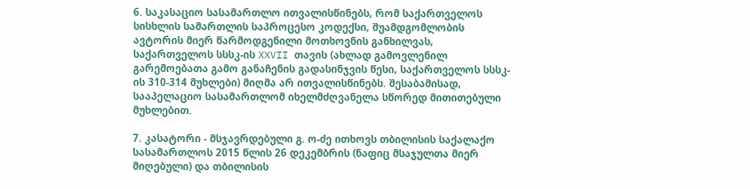6. საკასაციო სასამართლო ითვალისწინებს, რომ საქართველოს სისხლის სამართლის საპროცესო კოდექსი, შუამდგომლობის ავტორის მიერ წარმოდგენილი მოთხოვნის განხილვას, საქართველოს სსსკ-ის XXVII თავის (ახლად გამოვლენილ გარემოებათა გამო განაჩენის გადასინჯვის წესი, საქართველოს სსსკ-ის 310-314 მუხლები) მიღმა არ ითვალისწინებს. შესაბამისად, სააპელაციო სასამართლომ იხელმძღვანელა სწორედ მითითებული მუხლებით.

7. კასატორი - მსჯავრდებული გ. ო-ძე ითხოვს თბილისის საქალაქო სასამართლოს 2015 წლის 26 დეკემბრის (ნაფიც მსაჯულთა მიერ მიღებული) და თბილისის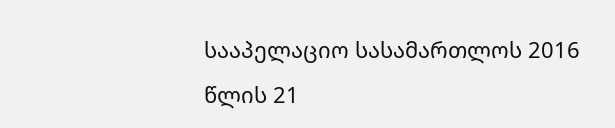სააპელაციო სასამართლოს 2016 წლის 21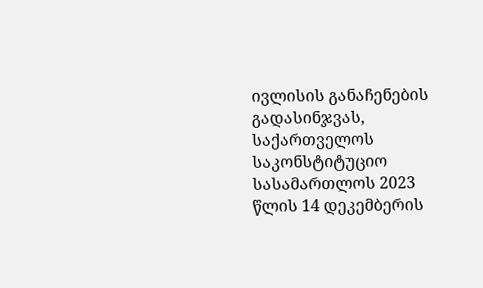ივლისის განაჩენების გადასინჯვას, საქართველოს საკონსტიტუციო სასამართლოს 2023 წლის 14 დეკემბერის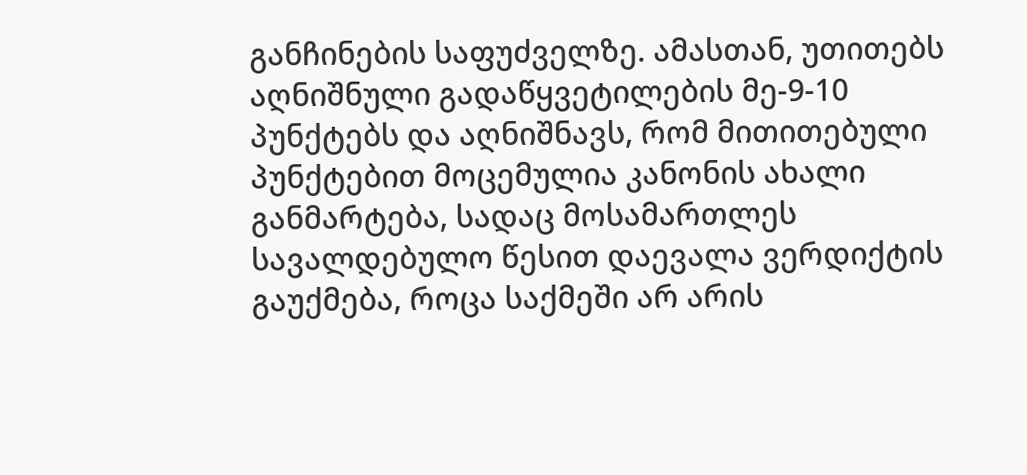განჩინების საფუძველზე. ამასთან, უთითებს აღნიშნული გადაწყვეტილების მე-9-10 პუნქტებს და აღნიშნავს, რომ მითითებული პუნქტებით მოცემულია კანონის ახალი განმარტება, სადაც მოსამართლეს სავალდებულო წესით დაევალა ვერდიქტის გაუქმება, როცა საქმეში არ არის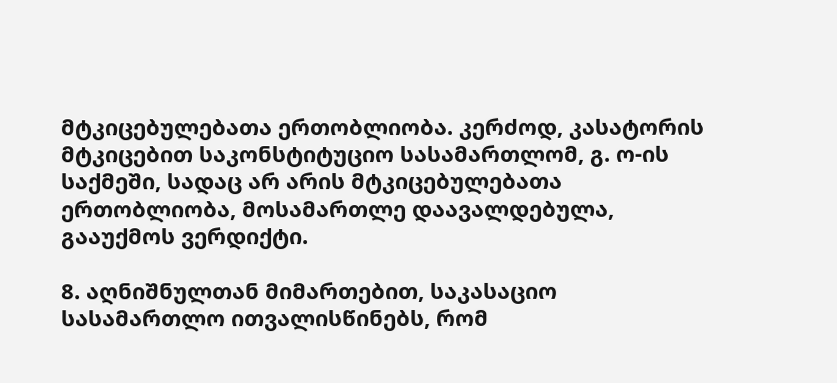მტკიცებულებათა ერთობლიობა. კერძოდ, კასატორის მტკიცებით საკონსტიტუციო სასამართლომ, გ. ო-ის საქმეში, სადაც არ არის მტკიცებულებათა ერთობლიობა, მოსამართლე დაავალდებულა, გააუქმოს ვერდიქტი.

8. აღნიშნულთან მიმართებით, საკასაციო სასამართლო ითვალისწინებს, რომ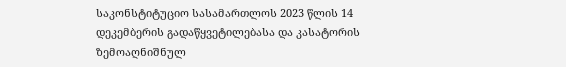საკონსტიტუციო სასამართლოს 2023 წლის 14 დეკემბერის გადაწყვეტილებასა და კასატორის ზემოაღნიშნულ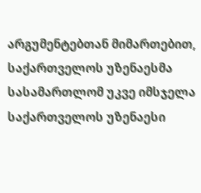არგუმენტებთან მიმართებით, საქართველოს უზენაესმა სასამართლომ უკვე იმსჯელა საქართველოს უზენაესი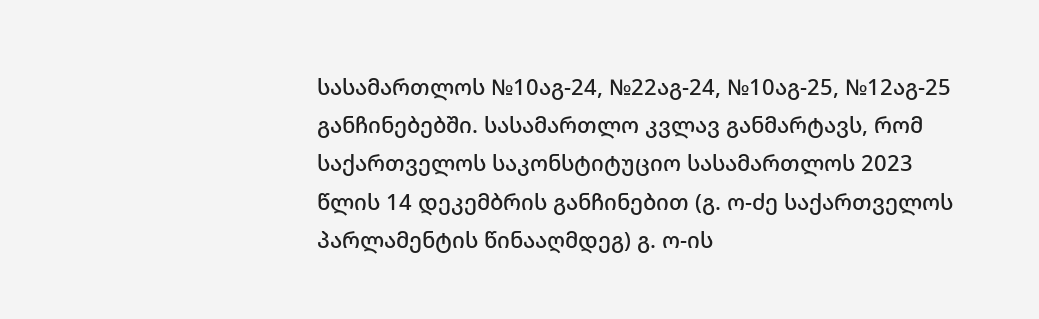სასამართლოს №10აგ-24, №22აგ-24, №10აგ-25, №12აგ-25 განჩინებებში. სასამართლო კვლავ განმარტავს, რომ საქართველოს საკონსტიტუციო სასამართლოს 2023 წლის 14 დეკემბრის განჩინებით (გ. ო-ძე საქართველოს პარლამენტის წინააღმდეგ) გ. ო-ის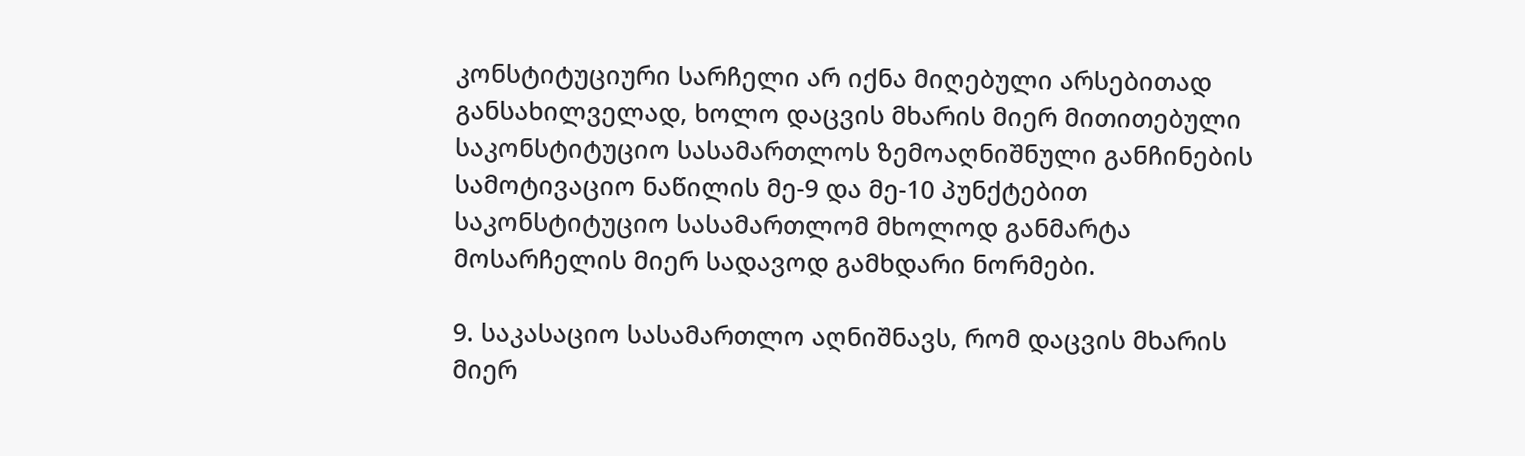კონსტიტუციური სარჩელი არ იქნა მიღებული არსებითად განსახილველად, ხოლო დაცვის მხარის მიერ მითითებული საკონსტიტუციო სასამართლოს ზემოაღნიშნული განჩინების სამოტივაციო ნაწილის მე-9 და მე-10 პუნქტებით საკონსტიტუციო სასამართლომ მხოლოდ განმარტა მოსარჩელის მიერ სადავოდ გამხდარი ნორმები.

9. საკასაციო სასამართლო აღნიშნავს, რომ დაცვის მხარის მიერ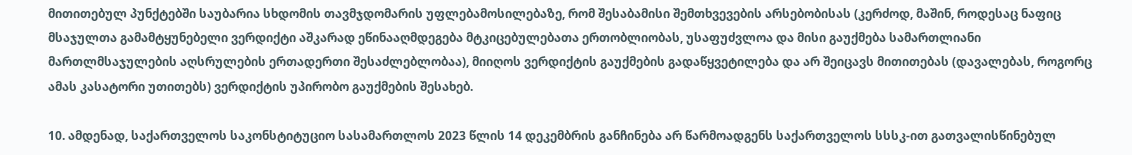მითითებულ პუნქტებში საუბარია სხდომის თავმჯდომარის უფლებამოსილებაზე, რომ შესაბამისი შემთხვევების არსებობისას (კერძოდ, მაშინ, როდესაც ნაფიც მსაჯულთა გამამტყუნებელი ვერდიქტი აშკარად ეწინააღმდეგება მტკიცებულებათა ერთობლიობას, უსაფუძვლოა და მისი გაუქმება სამართლიანი მართლმსაჯულების აღსრულების ერთადერთი შესაძლებლობაა), მიიღოს ვერდიქტის გაუქმების გადაწყვეტილება და არ შეიცავს მითითებას (დავალებას, როგორც ამას კასატორი უთითებს) ვერდიქტის უპირობო გაუქმების შესახებ.

10. ამდენად, საქართველოს საკონსტიტუციო სასამართლოს 2023 წლის 14 დეკემბრის განჩინება არ წარმოადგენს საქართველოს სსსკ-ით გათვალისწინებულ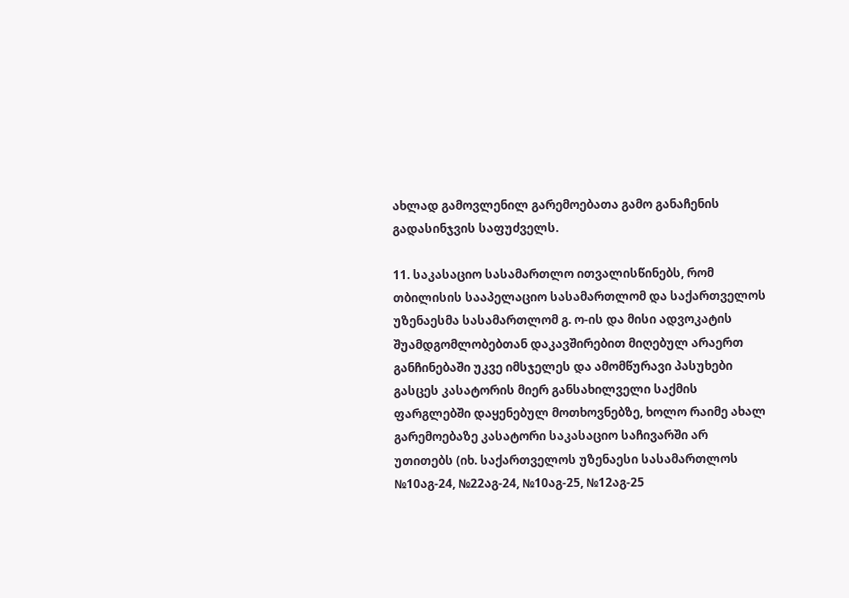ახლად გამოვლენილ გარემოებათა გამო განაჩენის გადასინჯვის საფუძველს.

11. საკასაციო სასამართლო ითვალისწინებს, რომ თბილისის სააპელაციო სასამართლომ და საქართველოს უზენაესმა სასამართლომ გ. ო-ის და მისი ადვოკატის შუამდგომლობებთან დაკავშირებით მიღებულ არაერთ განჩინებაში უკვე იმსჯელეს და ამომწურავი პასუხები გასცეს კასატორის მიერ განსახილველი საქმის ფარგლებში დაყენებულ მოთხოვნებზე, ხოლო რაიმე ახალ გარემოებაზე კასატორი საკასაციო საჩივარში არ უთითებს (იხ. საქართველოს უზენაესი სასამართლოს №10აგ-24, №22აგ-24, №10აგ-25, №12აგ-25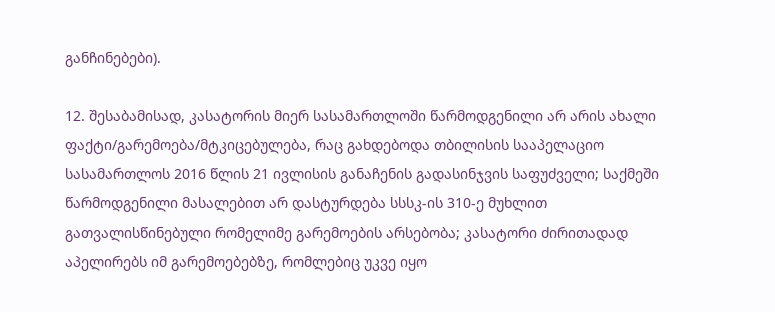განჩინებები).

12. შესაბამისად, კასატორის მიერ სასამართლოში წარმოდგენილი არ არის ახალი ფაქტი/გარემოება/მტკიცებულება, რაც გახდებოდა თბილისის სააპელაციო სასამართლოს 2016 წლის 21 ივლისის განაჩენის გადასინჯვის საფუძველი; საქმეში წარმოდგენილი მასალებით არ დასტურდება სსსკ-ის 310-ე მუხლით გათვალისწინებული რომელიმე გარემოების არსებობა; კასატორი ძირითადად აპელირებს იმ გარემოებებზე, რომლებიც უკვე იყო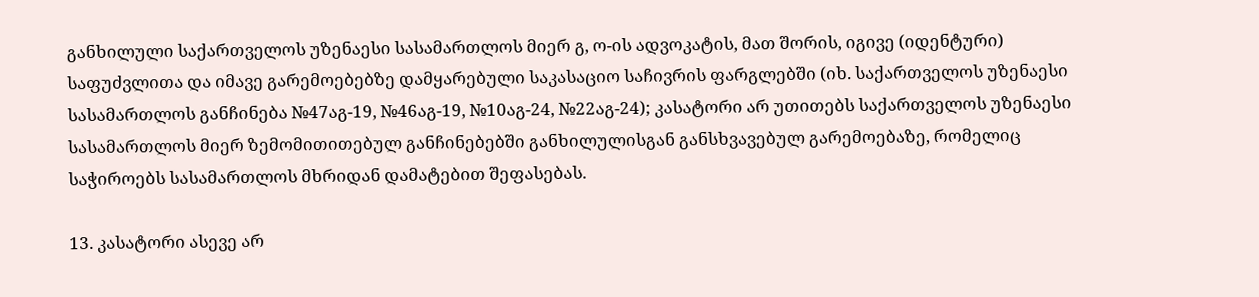განხილული საქართველოს უზენაესი სასამართლოს მიერ გ, ო-ის ადვოკატის, მათ შორის, იგივე (იდენტური) საფუძვლითა და იმავე გარემოებებზე დამყარებული საკასაციო საჩივრის ფარგლებში (იხ. საქართველოს უზენაესი სასამართლოს განჩინება №47აგ-19, №46აგ-19, №10აგ-24, №22აგ-24); კასატორი არ უთითებს საქართველოს უზენაესი სასამართლოს მიერ ზემომითითებულ განჩინებებში განხილულისგან განსხვავებულ გარემოებაზე, რომელიც საჭიროებს სასამართლოს მხრიდან დამატებით შეფასებას.

13. კასატორი ასევე არ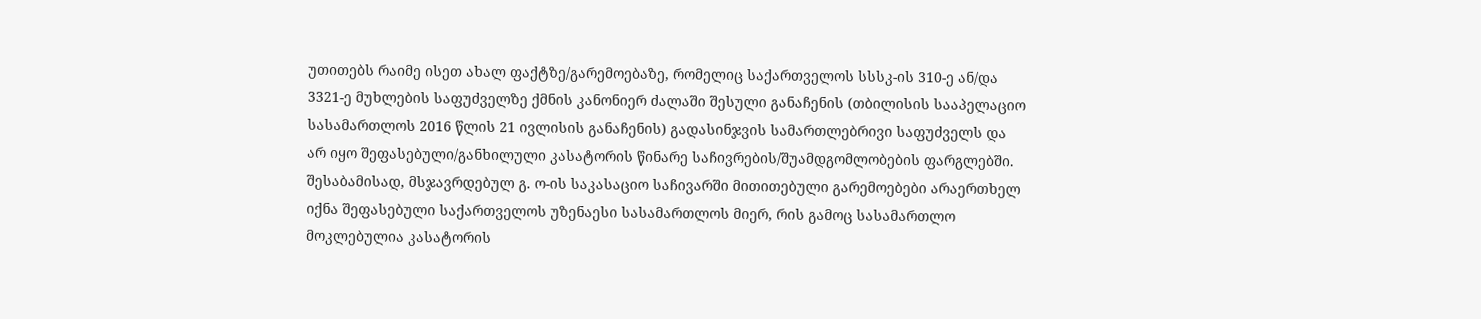უთითებს რაიმე ისეთ ახალ ფაქტზე/გარემოებაზე, რომელიც საქართველოს სსსკ-ის 310-ე ან/და 3321-ე მუხლების საფუძველზე ქმნის კანონიერ ძალაში შესული განაჩენის (თბილისის სააპელაციო სასამართლოს 2016 წლის 21 ივლისის განაჩენის) გადასინჯვის სამართლებრივი საფუძველს და არ იყო შეფასებული/განხილული კასატორის წინარე საჩივრების/შუამდგომლობების ფარგლებში. შესაბამისად, მსჯავრდებულ გ. ო-ის საკასაციო საჩივარში მითითებული გარემოებები არაერთხელ იქნა შეფასებული საქართველოს უზენაესი სასამართლოს მიერ, რის გამოც სასამართლო მოკლებულია კასატორის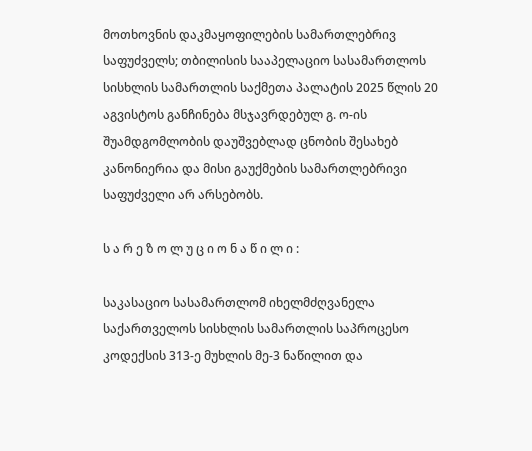მოთხოვნის დაკმაყოფილების სამართლებრივ საფუძველს; თბილისის სააპელაციო სასამართლოს სისხლის სამართლის საქმეთა პალატის 2025 წლის 20 აგვისტოს განჩინება მსჯავრდებულ გ. ო-ის შუამდგომლობის დაუშვებლად ცნობის შესახებ კანონიერია და მისი გაუქმების სამართლებრივი საფუძველი არ არსებობს.

ს ა რ ე ზ ო ლ უ ც ი ო ნ ა წ ი ლ ი :

საკასაციო სასამართლომ იხელმძღვანელა საქართველოს სისხლის სამართლის საპროცესო კოდექსის 313-ე მუხლის მე-3 ნაწილით და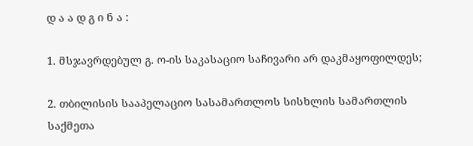დ ა ა დ გ ი ნ ა :

1. მსჯავრდებულ გ. ო-ის საკასაციო საჩივარი არ დაკმაყოფილდეს;

2. თბილისის სააპელაციო სასამართლოს სისხლის სამართლის საქმეთა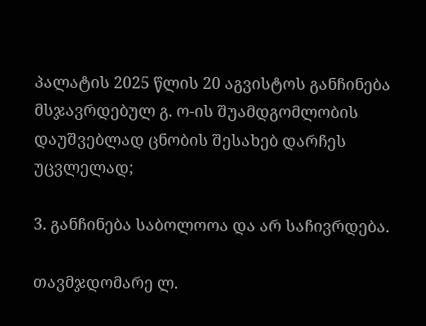პალატის 2025 წლის 20 აგვისტოს განჩინება მსჯავრდებულ გ. ო-ის შუამდგომლობის დაუშვებლად ცნობის შესახებ დარჩეს უცვლელად;

3. განჩინება საბოლოოა და არ საჩივრდება.

თავმჯდომარე ლ.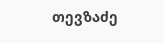თევზაძე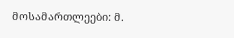მოსამართლეები: მ.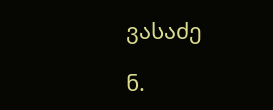ვასაძე

ნ.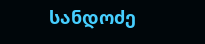სანდოძე